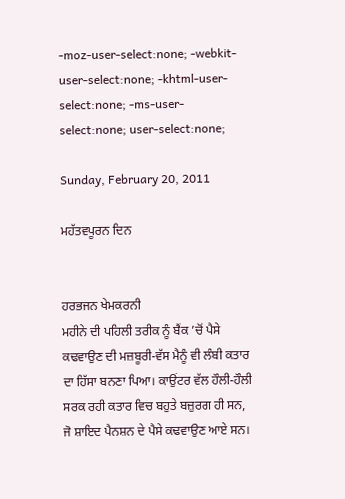-moz-user-select:none; -webkit-user-select:none; -khtml-user-select:none; -ms-user-select:none; user-select:none;

Sunday, February 20, 2011

ਮਹੱਤਵਪੂਰਨ ਦਿਨ


ਹਰਭਜਨ ਖੇਮਕਰਨੀ
ਮਹੀਨੇ ਦੀ ਪਹਿਲੀ ਤਰੀਕ ਨੂੰ ਬੈਂਕ ’ਚੋਂ ਪੈਸੇ ਕਢਵਾਉਣ ਦੀ ਮਜ਼ਬੂਰੀ-ਵੱਸ ਮੈਨੂੰ ਵੀ ਲੰਬੀ ਕਤਾਰ ਦਾ ਹਿੱਸਾ ਬਨਣਾ ਪਿਆ। ਕਾਉਂਟਰ ਵੱਲ ਹੌਲੀ-ਹੌਲੀ ਸਰਕ ਰਹੀ ਕਤਾਰ ਵਿਚ ਬਹੁਤੇ ਬਜ਼ੁਰਗ ਹੀ ਸਨ, ਜੋ ਸ਼ਾਇਦ ਪੈਨਸ਼ਨ ਦੇ ਪੈਸੇ ਕਢਵਾਉਣ ਆਏ ਸਨ।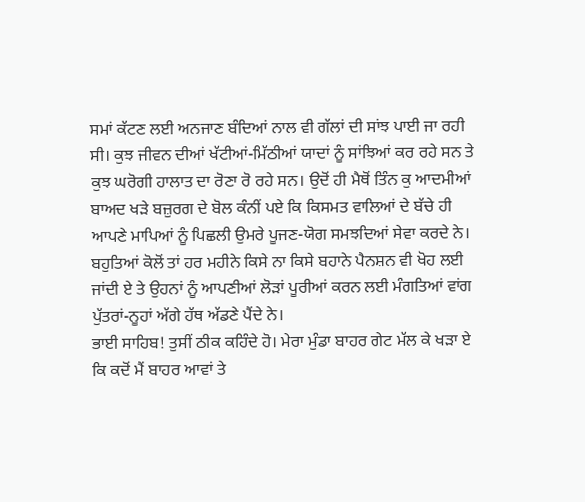ਸਮਾਂ ਕੱਟਣ ਲਈ ਅਨਜਾਣ ਬੰਦਿਆਂ ਨਾਲ ਵੀ ਗੱਲਾਂ ਦੀ ਸਾਂਝ ਪਾਈ ਜਾ ਰਹੀ ਸੀ। ਕੁਝ ਜੀਵਨ ਦੀਆਂ ਖੱਟੀਆਂ-ਮਿੱਠੀਆਂ ਯਾਦਾਂ ਨੂੰ ਸਾਂਝਿਆਂ ਕਰ ਰਹੇ ਸਨ ਤੇ ਕੁਝ ਘਰੋਗੀ ਹਾਲਾਤ ਦਾ ਰੋਣਾ ਰੋ ਰਹੇ ਸਨ। ਉਦੋਂ ਹੀ ਮੈਥੋਂ ਤਿੰਨ ਕੁ ਆਦਮੀਆਂ ਬਾਅਦ ਖਡ਼ੇ ਬਜ਼ੁਰਗ ਦੇ ਬੋਲ ਕੰਨੀਂ ਪਏ ਕਿ ਕਿਸਮਤ ਵਾਲਿਆਂ ਦੇ ਬੱਚੇ ਹੀ ਆਪਣੇ ਮਾਪਿਆਂ ਨੂੰ ਪਿਛਲੀ ਉਮਰੇ ਪੂਜਣ-ਯੋਗ ਸਮਝਦਿਆਂ ਸੇਵਾ ਕਰਦੇ ਨੇ। ਬਹੁਤਿਆਂ ਕੋਲੋਂ ਤਾਂ ਹਰ ਮਹੀਨੇ ਕਿਸੇ ਨਾ ਕਿਸੇ ਬਹਾਨੇ ਪੈਨਸ਼ਨ ਵੀ ਖੋਹ ਲਈ ਜਾਂਦੀ ਏ ਤੇ ਉਹਨਾਂ ਨੂੰ ਆਪਣੀਆਂ ਲੋਡ਼ਾਂ ਪੂਰੀਆਂ ਕਰਨ ਲਈ ਮੰਗਤਿਆਂ ਵਾਂਗ ਪੁੱਤਰਾਂ-ਨੂਹਾਂ ਅੱਗੇ ਹੱਥ ਅੱਡਣੇ ਪੈਂਦੇ ਨੇ।
ਭਾਈ ਸਾਹਿਬ! ਤੁਸੀਂ ਠੀਕ ਕਹਿੰਦੇ ਹੋ। ਮੇਰਾ ਮੁੰਡਾ ਬਾਹਰ ਗੇਟ ਮੱਲ ਕੇ ਖਡ਼ਾ ਏ ਕਿ ਕਦੋਂ ਮੈਂ ਬਾਹਰ ਆਵਾਂ ਤੇ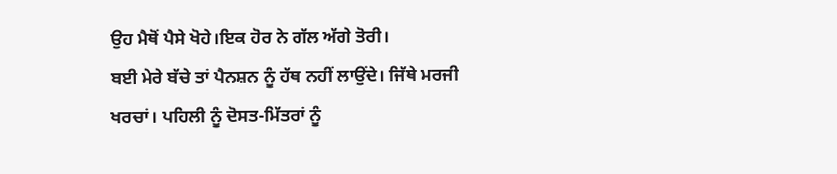ਉਹ ਮੈਥੋਂ ਪੈਸੇ ਖੋਹੇ।ਇਕ ਹੋਰ ਨੇ ਗੱਲ ਅੱਗੇ ਤੋਰੀ।
ਬਈ ਮੇਰੇ ਬੱਚੇ ਤਾਂ ਪੈਨਸ਼ਨ ਨੂੰ ਹੱਥ ਨਹੀਂ ਲਾਉਂਦੇ। ਜਿੱਥੇ ਮਰਜੀ ਖਰਚਾਂ। ਪਹਿਲੀ ਨੂੰ ਦੋਸਤ-ਮਿੱਤਰਾਂ ਨੂੰ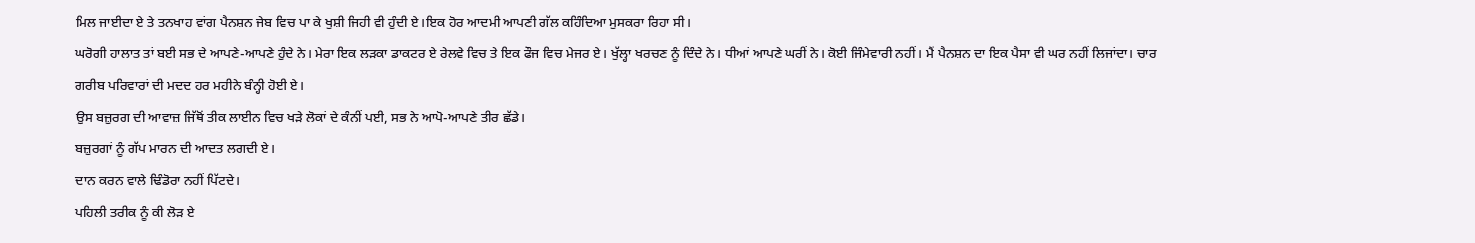ਮਿਲ ਜਾਈਦਾ ਏ ਤੇ ਤਨਖਾਹ ਵਾਂਗ ਪੈਨਸ਼ਨ ਜੇਬ ਵਿਚ ਪਾ ਕੇ ਖੁਸ਼ੀ ਜਿਹੀ ਵੀ ਹੁੰਦੀ ਏ।ਇਕ ਹੋਰ ਆਦਮੀ ਆਪਣੀ ਗੱਲ ਕਹਿੰਦਿਆ ਮੁਸਕਰਾ ਰਿਹਾ ਸੀ।
ਘਰੋਗੀ ਹਾਲਾਤ ਤਾਂ ਬਈ ਸਭ ਦੇ ਆਪਣੇ-ਆਪਣੇ ਹੁੰਦੇ ਨੇ। ਮੇਰਾ ਇਕ ਲਡ਼ਕਾ ਡਾਕਟਰ ਏ ਰੇਲਵੇ ਵਿਚ ਤੇ ਇਕ ਫੌਜ ਵਿਚ ਮੇਜਰ ਏ। ਖੁੱਲ੍ਹਾ ਖਰਚਣ ਨੂੰ ਦਿੰਦੇ ਨੇ। ਧੀਆਂ ਆਪਣੇ ਘਰੀਂ ਨੇ। ਕੋਈ ਜਿੰਮੇਵਾਰੀ ਨਹੀਂ। ਮੈਂ ਪੈਨਸ਼ਨ ਦਾ ਇਕ ਪੈਸਾ ਵੀ ਘਰ ਨਹੀਂ ਲਿਜਾਂਦਾ। ਚਾਰ ਗਰੀਬ ਪਰਿਵਾਰਾਂ ਦੀ ਮਦਦ ਹਰ ਮਹੀਨੇ ਬੰਨ੍ਹੀ ਹੋਈ ਏ।
ਉਸ ਬਜ਼ੁਰਗ ਦੀ ਆਵਾਜ਼ ਜਿੱਥੋਂ ਤੀਕ ਲਾਈਨ ਵਿਚ ਖਡ਼ੇ ਲੋਕਾਂ ਦੇ ਕੰਨੀਂ ਪਈ, ਸਭ ਨੇ ਆਪੋ-ਆਪਣੇ ਤੀਰ ਛੱਡੇ।
ਬਜ਼ੁਰਗਾਂ ਨੂੰ ਗੱਪ ਮਾਰਨ ਦੀ ਆਦਤ ਲਗਦੀ ਏ।
ਦਾਨ ਕਰਨ ਵਾਲੇ ਢਿੰਡੋਰਾ ਨਹੀਂ ਪਿੱਟਦੇ।
ਪਹਿਲੀ ਤਰੀਕ ਨੂੰ ਕੀ ਲੋਡ਼ ਏ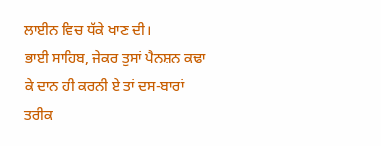ਲਾਈਨ ਵਿਚ ਧੱਕੇ ਖਾਣ ਦੀ।
ਭਾਈ ਸਾਹਿਬ, ਜੇਕਰ ਤੁਸਾਂ ਪੈਨਸ਼ਨ ਕਢਾ ਕੇ ਦਾਨ ਹੀ ਕਰਨੀ ਏ ਤਾਂ ਦਸ-ਬਾਰਾਂ ਤਰੀਕ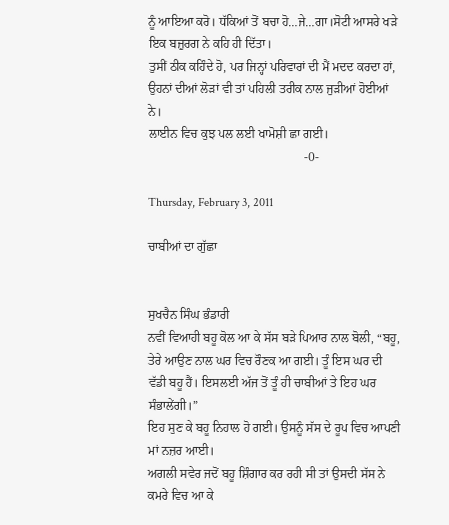ਨੂੰ ਆਇਆ ਕਰੋ। ਧੱਕਿਆਂ ਤੋਂ ਬਚਾ ਹੋ…ਜੇ…ਗਾ।ਸੋਟੀ ਆਸਰੇ ਖਡ਼ੇ ਇਕ ਬਜ਼ੁਰਗ ਨੇ ਕਹਿ ਹੀ ਦਿੱਤਾ।
ਤੁਸੀਂ ਠੀਕ ਕਹਿੰਦੇ ਹੋ, ਪਰ ਜਿਨ੍ਹਾਂ ਪਰਿਵਾਰਾਂ ਦੀ ਮੈਂ ਮਦਦ ਕਰਦਾ ਹਾਂ, ਉਹਨਾਂ ਦੀਆਂ ਲੋਡ਼ਾਂ ਵੀ ਤਾਂ ਪਹਿਲੀ ਤਰੀਕ ਨਾਲ ਜੁਡ਼ੀਆਂ ਹੋਈਆਂ ਨੇ।
ਲਾਈਨ ਵਿਚ ਕੁਝ ਪਲ ਲਈ ਖਾਮੋਸ਼ੀ ਛਾ ਗਈ।
                                                  -0-

Thursday, February 3, 2011

ਚਾਬੀਆਂ ਦਾ ਗੁੱਛਾ


ਸੁਖਚੈਨ ਸਿੰਘ ਭੰਡਾਰੀ
ਨਵੀਂ ਵਿਆਹੀ ਬਹੂ ਕੋਲ ਆ ਕੇ ਸੱਸ ਬਡ਼ੇ ਪਿਆਰ ਨਾਲ ਬੋਲੀ, “ਬਹੂ, ਤੇਰੇ ਆਉਣ ਨਾਲ ਘਰ ਵਿਚ ਰੌਣਕ ਆ ਗਈ। ਤੂੰ ਇਸ ਘਰ ਦੀ ਵੱਡੀ ਬਹੂ ਹੈਂ। ਇਸਲਈ ਅੱਜ ਤੋਂ ਤੂੰ ਹੀ ਚਾਬੀਆਂ ਤੇ ਇਹ ਘਰ ਸੰਭਾਲੇਂਗੀ।”
ਇਹ ਸੁਣ ਕੇ ਬਹੂ ਨਿਹਾਲ ਹੋ ਗਈ। ਉਸਨੂੰ ਸੱਸ ਦੇ ਰੂਪ ਵਿਚ ਆਪਣੀ ਮਾਂ ਨਜ਼ਰ ਆਈ।
ਅਗਲੀ ਸਵੇਰ ਜਦੋਂ ਬਹੂ ਸ਼ਿੰਗਾਰ ਕਰ ਰਹੀ ਸੀ ਤਾਂ ਉਸਦੀ ਸੱਸ ਨੇ ਕਮਰੇ ਵਿਚ ਆ ਕੇ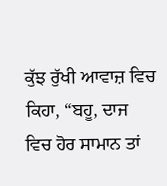ਕੁੱਝ ਰੁੱਖੀ ਆਵਾਜ਼ ਵਿਚ ਕਿਹਾ, “ਬਹੂ, ਦਾਜ ਵਿਚ ਹੋਰ ਸਾਮਾਨ ਤਾਂ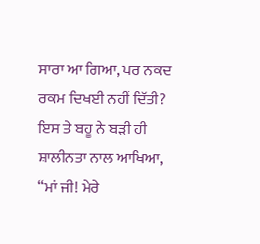ਸਾਰਾ ਆ ਗਿਆ, ਪਰ ਨਕਦ ਰਕਮ ਦਿਖਈ ਨਹੀਂ ਦਿੱਤੀ?
ਇਸ ਤੇ ਬਹੂ ਨੇ ਬਡ਼ੀ ਹੀ ਸ਼ਾਲੀਨਤਾ ਨਾਲ ਆਖਿਆ, “ਮਾਂ ਜੀ! ਮੇਰੇ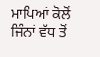ਮਾਪਿਆਂ ਕੋਲੋਂ ਜਿੰਨਾਂ ਵੱਧ ਤੋਂ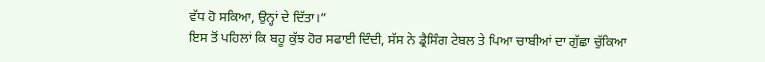ਵੱਧ ਹੋ ਸਕਿਆ, ਉਨ੍ਹਾਂ ਦੇ ਦਿੱਤਾ।”
ਇਸ ਤੋਂ ਪਹਿਲਾਂ ਕਿ ਬਹੂ ਕੁੱਝ ਹੋਰ ਸਫਾਈ ਦਿੰਦੀ, ਸੱਸ ਨੇ ਡ੍ਰੈਸਿੰਗ ਟੇਬਲ ਤੇ ਪਿਆ ਚਾਬੀਆਂ ਦਾ ਗੁੱਛਾ ਚੁੱਕਿਆ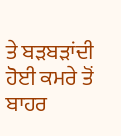ਤੇ ਬਡ਼ਬਡ਼ਾਂਦੀ ਹੋਈ ਕਮਰੇ ਤੋਂ ਬਾਹਰ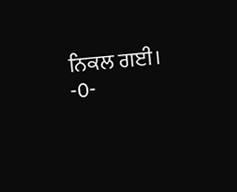ਨਿਕਲ ਗਈ।
-0-